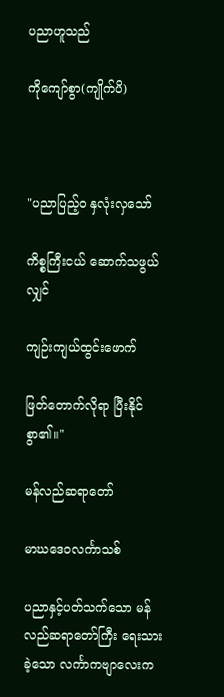ပညာဟူသည်

ကိုကျော်စွာ(ကျိုက်ပိ)



"ပညာပြည့်ဝ နှလုံးလှသော်

ကိစ္စကြီးငယ် ဆောက်သဖွယ်လျှင်

ကျဉ်းကျယ်ထွင်းဖောက်

ဖြတ်တောက်လိုရာ ပြီးနိုင်စွာ၏။"

မန်လည်ဆရာတော်

မာဃဒေဝလင်္ကာသစ်

ပညာနှင့်ပတ်သက်သော မန်လည်ဆရာတော်ကြီး ရေးသားခဲ့သော လင်္ကာကဗျာလေးက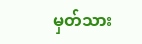မှတ်သား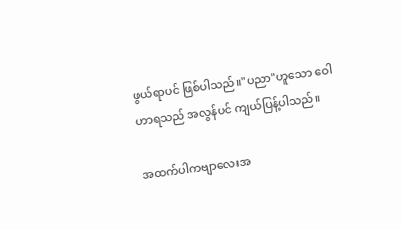ဖွယ်ရာပင် ဖြစ်ပါသည်။"ပညာ"ဟူသော ဝေါဟာရသည် အလွန်ပင် ကျယ်ပြန့်ပါသည်။

အထက်ပါကဗျာလေးအ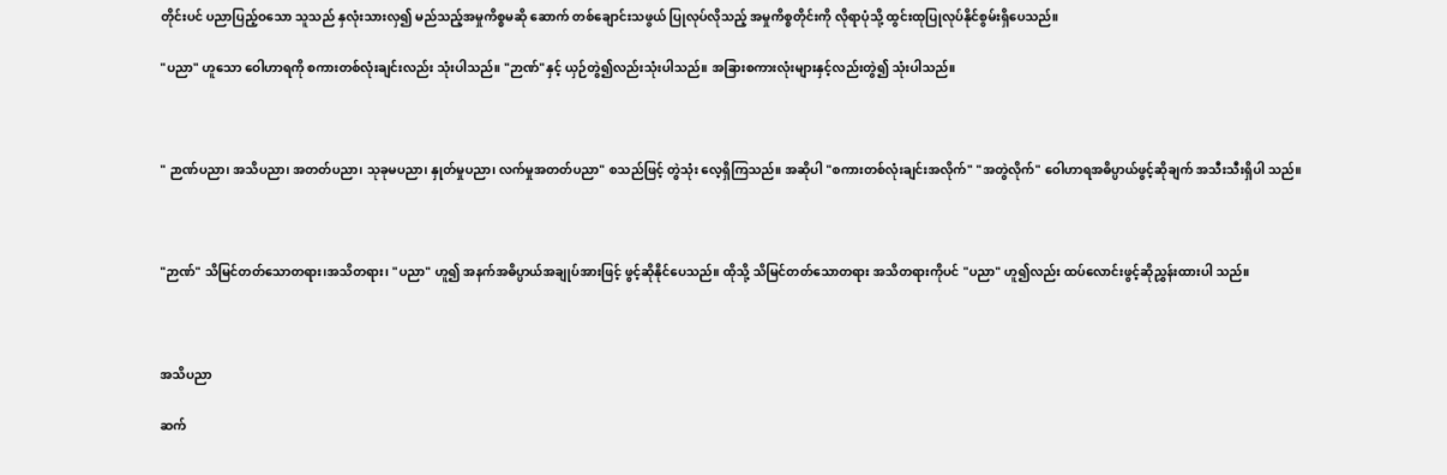တိုင်းပင် ပညာပြည့်ဝသော သူသည် နှလုံးသားလှ၍ မည်သည့်အမှုကိစ္စမဆို ဆောက် တစ်ချောင်းသဖွယ် ပြုလုပ်လိုသည့် အမှုကိစ္စတိုင်းကို လိုရာပုံသို့ ထွင်းထုပြုလုပ်နိုင်စွမ်းရှိပေသည်။

"ပညာ" ဟူသော ဝေါဟာရကို စကားတစ်လုံးချင်းလည်း သုံးပါသည်။ "ဉာဏ်"နှင့် ယှဉ်တွဲ၍လည်းသုံးပါသည်။ အခြားစကားလုံးများနှင့်လည်းတွဲ၍ သုံးပါသည်။



" ဉာဏ်ပညာ၊ အသိပညာ၊ အတတ်ပညာ၊ သုခုမပညာ၊ နှုတ်မှုပညာ၊ လက်မှုအတတ်ပညာ" စသည်ဖြင့် တွဲသုံး လေ့ရှိကြသည်။ အဆိုပါ "စကားတစ်လုံးချင်းအလိုက်" "အတွဲလိုက်" ဝေါဟာရအဓိပ္ပာယ်ဖွင့်ဆိုချက် အသီးသီးရှိပါ သည်။



"ဉာဏ်" သိမြင်တတ်သောတရား၊အသိတရား၊ "ပညာ" ဟူ၍ အနက်အဓိပ္ပာယ်အချုပ်အားဖြင့် ဖွင့်ဆိုနိုင်ပေသည်။ ထိုသို့ သိမြင်တတ်သောတရား အသိတရားကိုပင် "ပညာ" ဟူ၍လည်း ထပ်လောင်းဖွင့်ဆိုညွှန်းထားပါ သည်။



အသိပညာ

ဆက်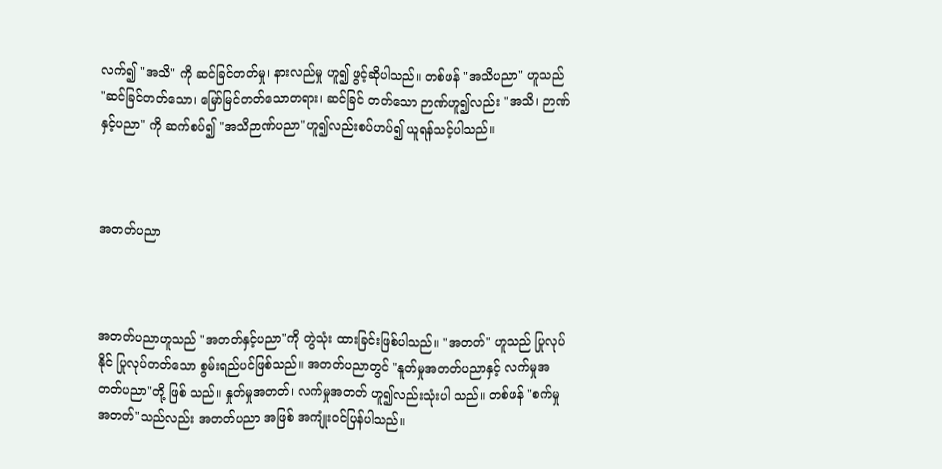လက်၍ "အသိ" ကို ဆင်ခြင်တတ်မှု၊ နားလည်မှု ဟူ၍ ဖွင့်ဆိုပါသည်။ တစ်ဖန် "အသိပညာ" ဟူသည် "ဆင်ခြင်တတ်သော၊ မြော်မြင်တတ်သောတရား၊ ဆင်ခြင် တတ်သော ဉာဏ်ဟူ၍လည်း "အသိ၊ ဉာဏ်နှင့်ပညာ" ကို ဆက်စပ်၍ "အသိဉာဏ်ပညာ"ဟူ၍လည်းစပ်ဟပ်၍ ယူရန်သင့်ပါသည်။



အတတ်ပညာ



အတတ်ပညာဟူသည် "အတတ်နှင့်ပညာ"ကို တွဲသုံး ထားခြင်းဖြစ်ပါသည်။ "အတတ်" ဟူသည် ပြုလုပ်နိုင် ပြုလုပ်တတ်သော စွမ်းရည်ပင်ဖြစ်သည်။ အတတ်ပညာတွင် "နူတ်မှုအတတ်ပညာနှင့် လက်မှုအတတ်ပညာ"တို့ ဖြစ် သည်။ နှုတ်မှုအတတ်၊ လက်မှုအတတ် ဟူ၍လည်းသုံးပါ သည်။ တစ်ဖန် "စက်မှုအတတ်"သည်လည်း အတတ်ပညာ အဖြစ် အကျုံးဝင်ပြန်ပါသည်။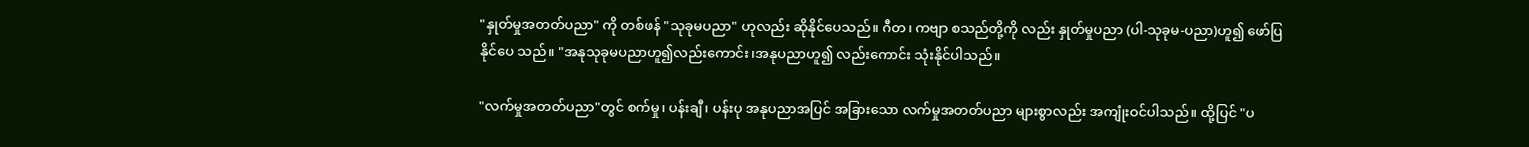"နှုတ်မှုအတတ်ပညာ" ကို တစ်ဖန် "သုခုမပညာ" ဟုလည်း ဆိုနိုင်ပေသည်။ ဂီတ၊ ကဗျာ စသည်တို့ကို လည်း နှုတ်မှုပညာ (ပါ-သုခုမ-ပညာ)ဟူ၍ ဖော်ပြနိုင်ပေ သည်။ "အနုသုခုမပညာဟူ၍လည်းကောင်း၊အနုပညာဟူ၍ လည်းကောင်း သုံးနိုင်ပါသည်။

"လက်မှုအတတ်ပညာ"တွင် စက်မှု၊ ပန်းချီ၊ ပန်းပု အနုပညာအပြင် အခြားသော လက်မှုအတတ်ပညာ များစွာလည်း အကျုံးဝင်ပါသည်။ ထို့ပြင် "ပ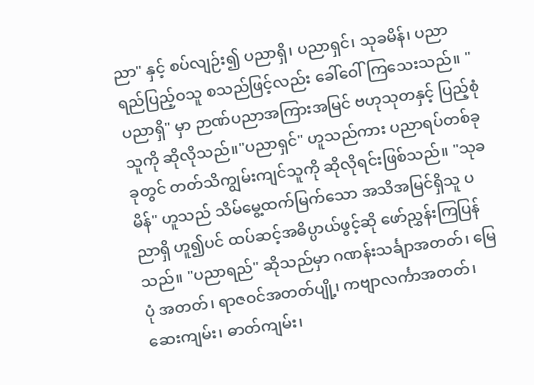ညာ" နှင့် စပ်လျဉ်း၍ ပညာရှိ၊ ပညာရှင်၊ သုခမိန်၊ ပညာရည်ပြည့်ဝသူ စသည်ဖြင့်လည်း ခေါ်ဝေါ်ကြသေးသည်။ "ပညာရှိ" မှာ ဉာဏ်ပညာအကြားအမြင် ဗဟုသုတနှင့် ပြည့်စုံသူကို ဆိုလိုသည်။"ပညာရှင်" ဟူသည်ကား ပညာရပ်တစ်ခုခုတွင် တတ်သိကျွမ်းကျင်သူကို ဆိုလိုရင်းဖြစ်သည်။ "သုခမိန်" ဟူသည် သိမ်မွေ့ထက်မြက်သော အသိအမြင်ရှိသူ ပညာရှိ ဟူ၍ပင် ထပ်ဆင့်အဓိပ္ပာယ်ဖွင့်ဆို ဖော်ညွှန်းကြပြန်သည်။ "ပညာရည်" ဆိုသည်မှာ ဂဏန်းသင်္ချာအတတ်၊ မြေပုံ အတတ်၊ ရာဇဝင်အတတ်ပျို့၊ ကဗျာလင်္ကာအတတ်၊ ဆေးကျမ်း၊ ဓာတ်ကျမ်း၊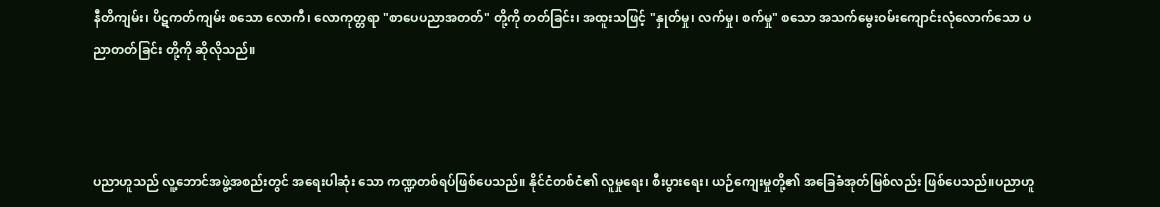နီတိကျမ်း၊ ပိဋကတ်ကျမ်း စသော လောကီ၊ လောကုတ္တရာ "စာပေပညာအတတ်" တို့ကို တတ်ခြင်း၊ အထူးသဖြင့် "နှုတ်မှု၊ လက်မှု၊ စက်မှု" စသော အသက်မွေးဝမ်းကျောင်းလုံလောက်သော ပညာတတ်ခြင်း တို့ကို ဆိုလိုသည်။



ပညာဟူသည် လူ့ဘောင်အဖွဲ့အစည်းတွင် အရေးပါဆုံး သော ကဏ္ဍတစ်ရပ်ဖြစ်ပေသည်။ နိုင်ငံတစ်ငံ၏ လူမှုရေး၊ စီးပွားရေး၊ ယဉ်ကျေးမှုတို့၏ အခြေခံအုတ်မြစ်လည်း ဖြစ်ပေသည်။ပညာဟူ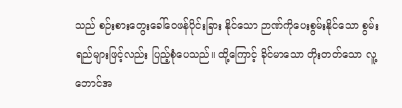သည် စဉ်းစားတွေးခေါ်ဝေဖန်ပိုင်းခြား နိုင်သော ဉာဏ်ကိုပေးစွမ်းနိုင်သော စွမ်းရည်များဖြင့်လည်း ပြည့်စုံပေသည်။ ထို့ကြောင့် ခိုင်မာသော တိုးတတ်သော လူ့ဘောင်အ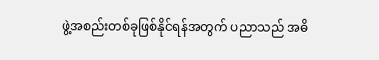ဖွဲ့အစည်းတစ်ခုဖြစ်နိုင်ရန်အတွက် ပညာသည် အဓိ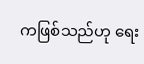ကဖြစ်သည်ဟု ရေး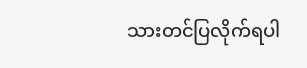သားတင်ပြလိုက်ရပါ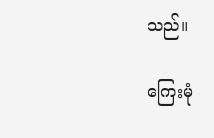သည်။

ကြေးမုံ